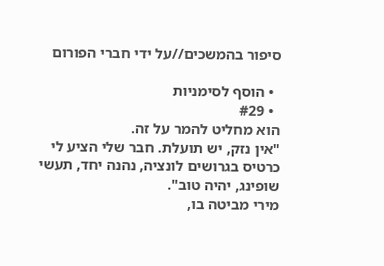סיפור בהמשכים//על ידי חברי הפורום

  • הוסף לסימניות
  • #29
הוא מחליט להמר על זה.
"אין נזק, יש תועלת. חבר שלי הציע לי כרטיס בגרושים לונציה, נהנה יחד, תעשי שופינג, יהיה טוב".
מירי מביטה בו,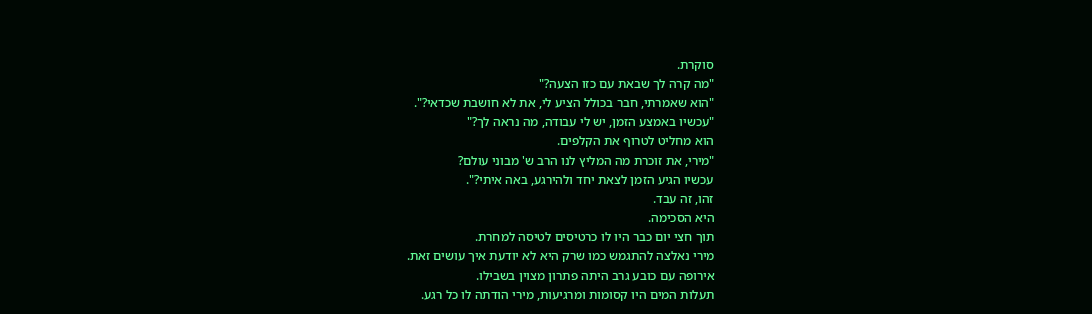סוקרת.
"מה קרה לך שבאת עם כזו הצעה?"
"הוא שאמרתי, חבר בכולל הציע לי, את לא חושבת שכדאי?".
"עכשיו באמצע הזמן, יש לי עבודה, מה נראה לך?"
הוא מחליט לטרוף את הקלפים.
"מירי, את זוכרת מה המליץ לנו הרב ש' מבוני עולם?
עכשיו הגיע הזמן לצאת יחד ולהירגע, באה איתי?".
זהו, זה עבד.
היא הסכימה.
תוך חצי יום כבר היו לו כרטיסים לטיסה למחרת.
מירי נאלצה להתגמש כמו שרק היא לא יודעת איך עושים זאת.
אירופה עם כובע גרב היתה פתרון מצוין בשבילו.
תעלות המים היו קסומות ומרגיעות, מירי הודתה לו כל רגע.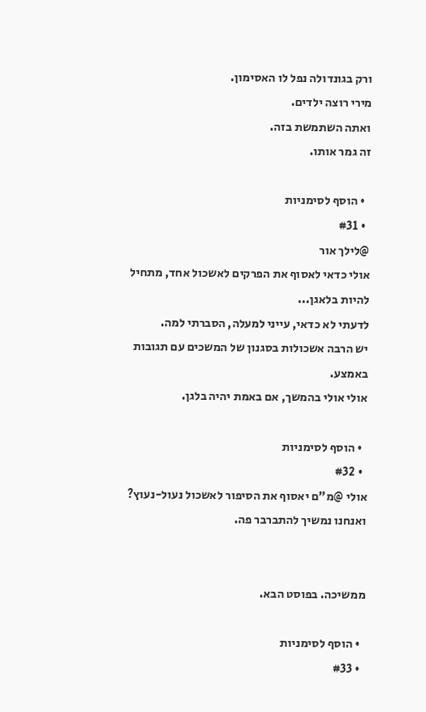ורק בגונדולה נפל לו האסימון.
מירי רוצה ילדים.
ואתה השתמשת בזה.
זה גמר אותו.

  • הוסף לסימניות
  • #31
@לילך אור
אולי כדאי לאסוף את הפרקים לאשכול אחד, מתחיל להיות בלאגן...
לדעתי לא כדאי, עייני למעלה, הסברתי למה.
יש הרבה אשכולות בסגנון של המשכים עם תגובות באמצע.
אולי אולי בהמשך, אם באמת יהיה בלגן.

  • הוסף לסימניות
  • #32
אולי @מ"ם יאסוף את הסיפור לאשכול נעול-נעוץ?
ואנחנו נמשיך להתברבר פה.


ממשיכה. בפוסט הבא.

  • הוסף לסימניות
  • #33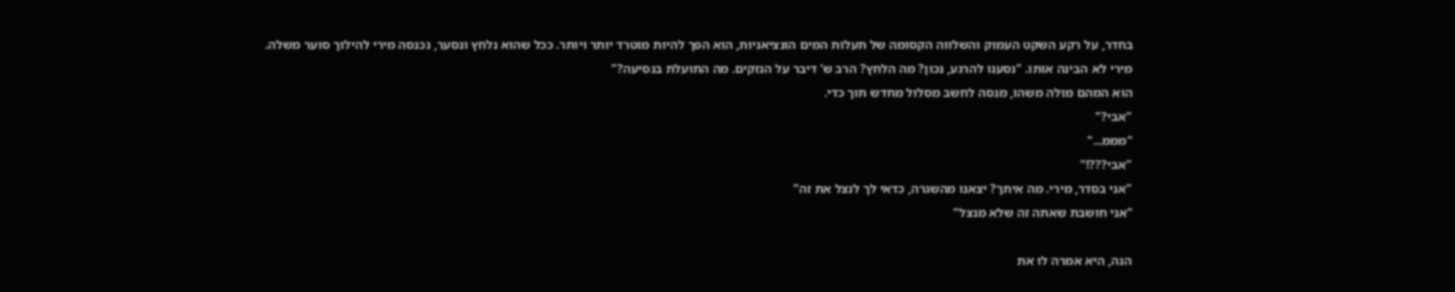בחדר, על רקע השקט העמוק והשלווה הקסומה של תעלות המים הונציאניות, הוא הפך להיות מוטרד יותר ויותר. ככל שהוא נלחץ ונסער, נכנסה מירי להילוך סוער משלה.
מירי לא הבינה אותו. "נסענו להרגע, נכון? מה הלחץ? הרב ש' דיבר על הנזקים. מה התועלת בנסיעה?"
הוא המהם מולה משהו, מנסה לחשב מסלול מחדש תוך כדי.
"אבי?"
"מממ..."
"אבי???!"
"אני בסדר, מירי. מה איתך? יצאנו מהשגרה, כדאי לך לנצל את זה"
"אני חושבת שאתה זה שלא מנצל"

הנה, היא אמרה לו את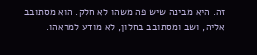זה. היא מבינה שיש פה משהו לא חלק. הוא מסתובב אליה, ושב ומסתובב בחלון, לא מודע למראהו.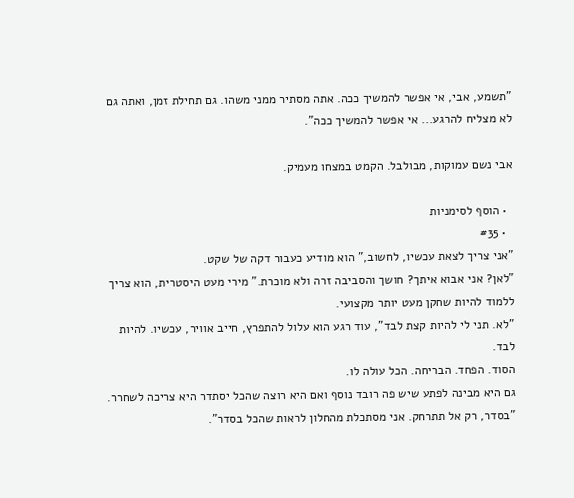"תשמע, אבי, אי אפשר להמשיך ככה. אתה מסתיר ממני משהו. גם תחילת זמן, ואתה גם לא מצליח להרגע... אי אפשר להמשיך ככה".

אבי נשם עמוקות, מבולבל. הקמט במצחו מעמיק.

  • הוסף לסימניות
  • #35
"אני צריך לצאת עכשיו, לחשוב," הוא מודיע כעבור דקה של שקט.
"לאן? אני אבוא איתך? חושך והסביבה זרה ולא מוכרת." מירי מעט היסטרית, הוא צריך ללמוד להיות שחקן מעט יותר מקצועי.
"לא. תני לי להיות קצת לבד", עוד רגע הוא עלול להתפרץ, חייב אוויר, עכשיו. להיות לבד.
הסוד. הפחד. הבריחה. הכל עולה לו.
גם היא מבינה לפתע שיש פה רובד נוסף ואם היא רוצה שהכל יסתדר היא צריכה לשחרר.
"בסדר, רק אל תתרחק. אני מסתכלת מהחלון לראות שהכל בסדר".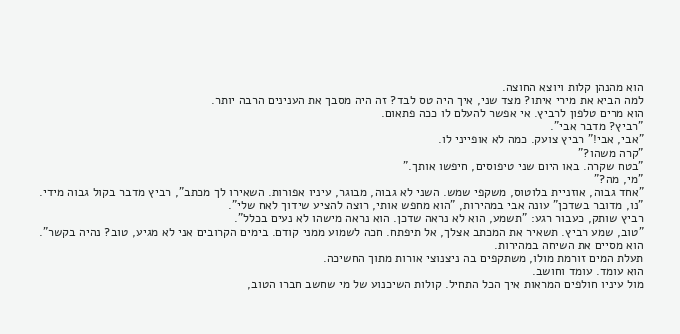הוא מהנהן קלות ויוצא החוצה.
למה הביא את מירי איתו? מצד שני, איך היה טס לבד? זה היה מסבך את הענינים הרבה יותר.
הוא מרים טלפון לרביץ. אי אפשר להעלם לו ככה פתאום.
"רביץ? מדבר אבי".
"אבי, אבי!" רביץ צועק. כמה לא אופייני לו.
"קרה משהו?"
"בטח שקרה. באו היום שני טיפוסים, חיפשו אותך."
"מי, מה?"
"אחד גבוה, אוזניית בלוטוס, משקפי שמש. השני לא גבוה, מבוגר, עיניו אפורות. השאירו לך מכתב", רביץ מדבר בקול גבוה מידי.
"נו, מדובר בשדכן" עונה אבי במהירות, "הוא מחפש אותי, רוצה להציע שידוך לאח שלי".
רביץ שותק, כעבור רגע: "תשמע, הוא לא נראה שדכן. הוא נראה מישהו לא נעים בכלל".
"טוב, שמע רביץ. תשאיר את המכתב אצלך, אל תיפתח. חכה לשמוע ממני קודם. בימים הקרובים אני לא מגיע, טוב? נהיה בקשר".
הוא מסיים את השיחה במהירות.
תעלת המים זורמת מולו, משתקפים בה ניצנוצי אורות מתוך החשיכה.
הוא עומד. עומד וחושב.
מול עיניו חולפים המראות איך הכל התחיל. קולות השיכנוע של מי שחשב חברו הטוב,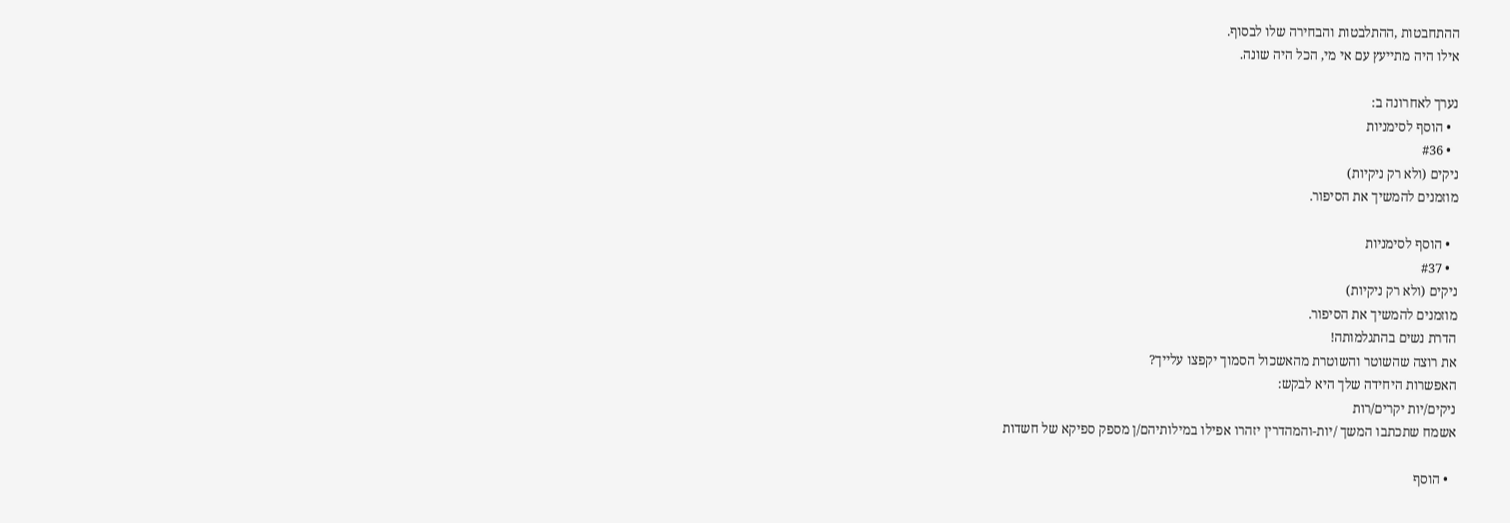ההתחבטות ,ההתלבטות והבחירה שלו לבסוף.
אילו היה מתייעץ עם אי מי, הכל היה שונה.

נערך לאחרונה ב:
  • הוסף לסימניות
  • #36
ניקים (ולא רק ניקיות)
מוזמנים להמשיך את הסיפור.

  • הוסף לסימניות
  • #37
ניקים (ולא רק ניקיות)
מוזמנים להמשיך את הסיפור.
הדרת נשים בהתגלמותה!
את רוצה שהשוטר והשוטרת מהאשכול הסמוך יקפצו עלייך?
האפשרות היחידה שלך היא לבקש:
ניקים/יות יקרים/רות
אשמח שתכתבו המשך /יות-והמהדרין יזהרו אפילו במילותיהם/ן מספק ספיקא של חשדות

  • הוסף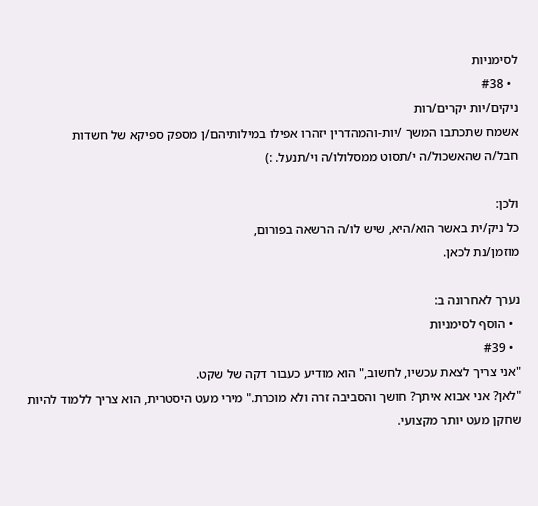לסימניות
  • #38
ניקים/יות יקרים/רות
אשמח שתכתבו המשך /יות-והמהדרין יזהרו אפילו במילותיהם/ן מספק ספיקא של חשדות
חבל/ה שהאשכול/ה י/תסוט ממסלולו/ה וי/תנעל. :)

ולכן:
כל ניק/ית באשר הוא/היא, שיש לו/ה הרשאה בפורום,
מוזמן/נת לכאן.

נערך לאחרונה ב:
  • הוסף לסימניות
  • #39
"אני צריך לצאת עכשיו, לחשוב," הוא מודיע כעבור דקה של שקט.
"לאן? אני אבוא איתך? חושך והסביבה זרה ולא מוכרת." מירי מעט היסטרית, הוא צריך ללמוד להיות שחקן מעט יותר מקצועי.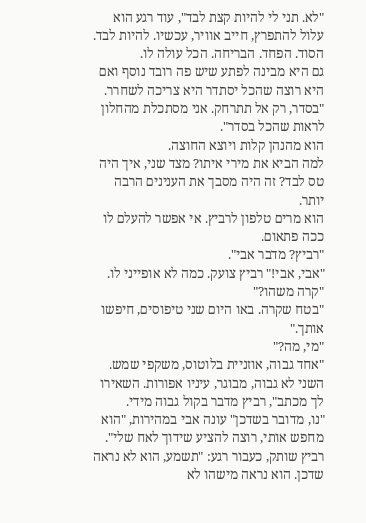"לא. תני לי להיות קצת לבד", עוד רגע הוא עלול להתפרץ, חייב אוויר, עכשיו. להיות לבד.
הסוד. הפחד. הבריחה. הכל עולה לו.
גם היא מבינה לפתע שיש פה רובד נוסף ואם היא רוצה שהכל יסתדר היא צריכה לשחרר.
"בסדר, רק אל תתרחק. אני מסתכלת מהחלון לראות שהכל בסדר".
הוא מהנהן קלות ויוצא החוצה.
למה הביא את מירי איתו? מצד שני, איך היה טס לבד? זה היה מסבך את הענינים הרבה יותר.
הוא מרים טלפון לרביץ. אי אפשר להעלם לו ככה פתאום.
"רביץ? מדבר אבי".
"אבי, אבי!" רביץ צועק. כמה לא אופייני לו.
"קרה משהו?"
"בטח שקרה. באו היום שני טיפוסים, חיפשו אותך."
"מי, מה?"
"אחד גבוה, אוזניית בלוטוס, משקפי שמש. השני לא גבוה, מבוגר, עיניו אפורות. השאירו לך מכתב", רביץ מדבר בקול גבוה מידי.
"נו, מדובר בשדכן" עונה אבי במהירות, "הוא מחפש אותי, רוצה להציע שידוך לאח שלי".
רביץ שותק, כעבור רגע: "תשמע, הוא לא נראה שדכן. הוא נראה מישהו לא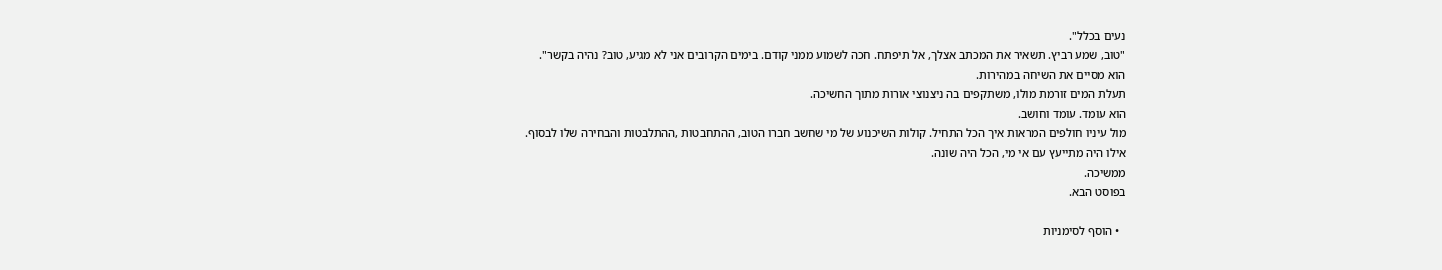נעים בכלל".
"טוב, שמע רביץ. תשאיר את המכתב אצלך, אל תיפתח. חכה לשמוע ממני קודם. בימים הקרובים אני לא מגיע, טוב? נהיה בקשר".
הוא מסיים את השיחה במהירות.
תעלת המים זורמת מולו, משתקפים בה ניצנוצי אורות מתוך החשיכה.
הוא עומד. עומד וחושב.
מול עיניו חולפים המראות איך הכל התחיל. קולות השיכנוע של מי שחשב חברו הטוב, ההתחבטות ,ההתלבטות והבחירה שלו לבסוף.
אילו היה מתייעץ עם אי מי, הכל היה שונה.
ממשיכה.
בפוסט הבא.

  • הוסף לסימניות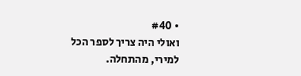• #40
ואולי היה צריך לספר הכל למירי, מהתחלה.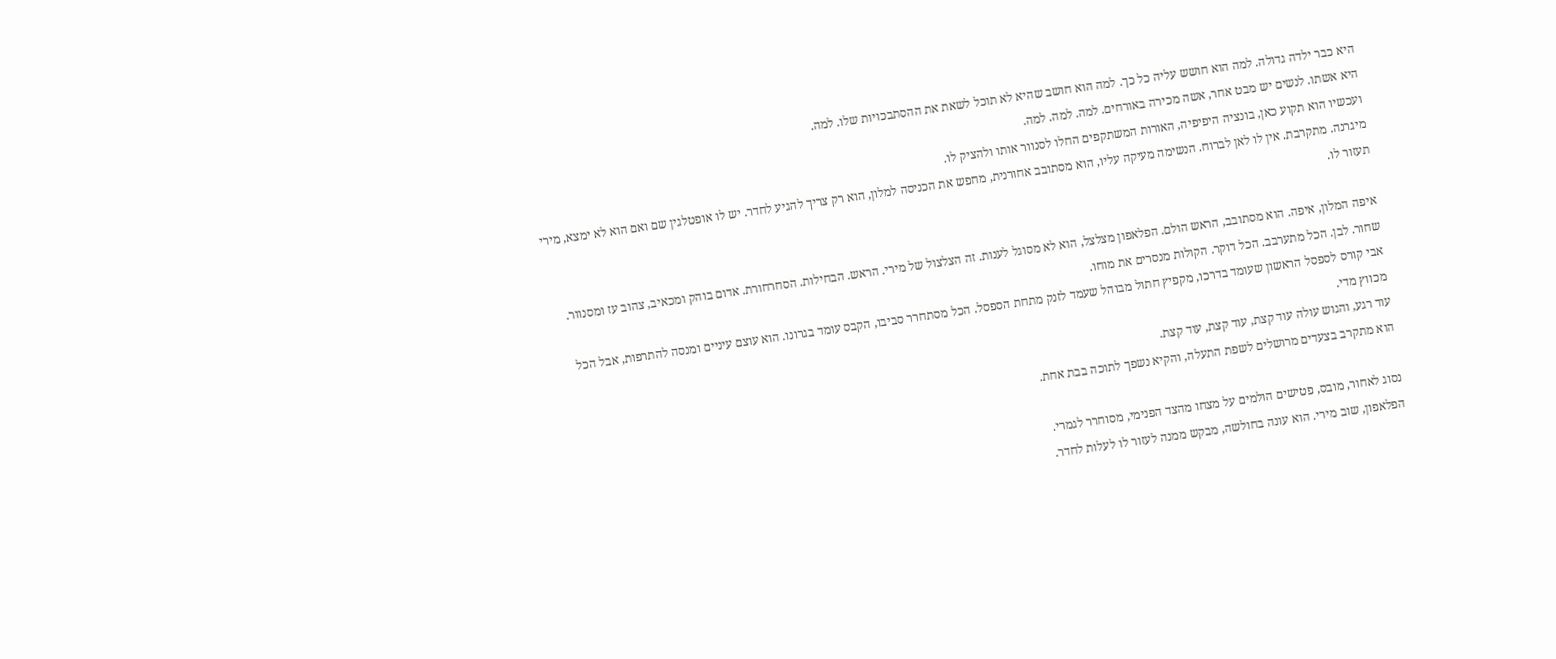היא כבר ילדה גדולה. למה הוא חושש עליה כל כך. למה הוא חושב שהיא לא תוכל לשאת את ההסתבכויות שלו. למה.
היא אשתו. לנשים יש מבט אחר, אשה מכירה באורחים. למה. למה. למה.
ועכשיו הוא תקוע כאן, בונציה היפיפיה, האורות המשתקפים החלו לסנוור אותו ולהציק לו.
מיגרנה. מתקרבת. אין לו לאן לברוח. הנשימה מעיקה עליו, הוא מסתובב אחורנית, מחפש את הכניסה למלון, הוא רק צריך להגיע לחדר. יש לו אופטלגין שם ואם הוא לא ימצא, מירי תעזור לו.

איפה המלון, איפה. הוא מסתובב, הראש הולם. הפלאפון מצלצל, הוא לא מסוגל לענות. זה הצלצול של מירי. הראש. הבחילות. הסחרחורת. אדום בוהק ומכאיב, צהוב עז ומסנוור. שחור. לבן. הכל מתערבב. הכל דוקר. הקולות מנסרים את מוחו.
אבי קורס לספסל הראשון שעומד בדרכו, מקפיץ חתול מבוהל שעמד לזנק מתחת הספסל. הכל מסתחרר סביבו, הקבס עומד בגרונו. הוא עוצם עיניים ומנסה להתרפות, אבל הכל מכווץ מדי.
עוד רגע, והגוש עולה עוד קצת, עוד קצת, עוד קצת.
הוא מתקרב בצעדים מרושלים לשפת התעלה, והקיא נשפך לתוכה בבת אחת.

נסוג לאחור, מובס, פטישים הולמים על מצחו מהצד הפנימי, מסוחרר לגמרי.
הפלאפון, שוב מירי. הוא עונה בחולשה, מבקש ממנה לעזור לו לעלות לחדר.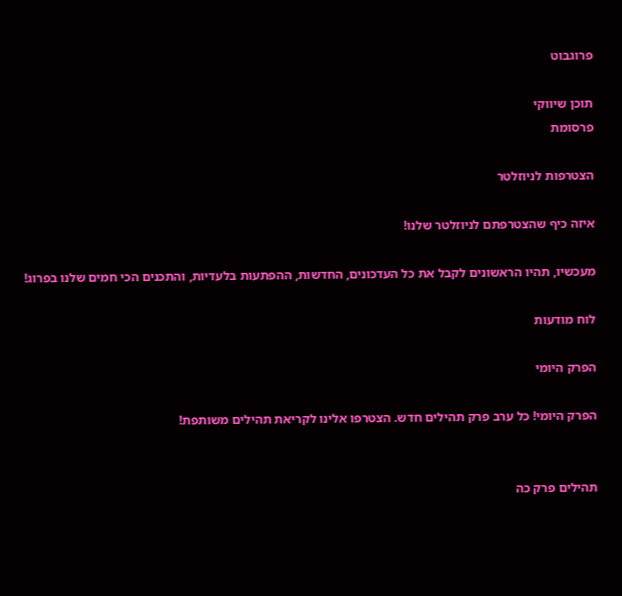פרוגבוט

תוכן שיווקי
פרסומת

הצטרפות לניוזלטר

איזה כיף שהצטרפתם לניוזלטר שלנו!

מעכשיו, תהיו הראשונים לקבל את כל העדכונים, החדשות, ההפתעות בלעדיות, והתכנים הכי חמים שלנו בפרוג!

לוח מודעות

הפרק היומי

הפרק היומי! כל ערב פרק תהילים חדש. הצטרפו אלינו לקריאת תהילים משותפת!


תהילים פרק כה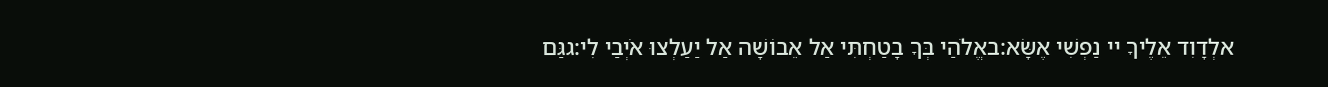אלְדָוִד אֵלֶיךָ יי נַפְשִׁי אֶשָּׂא:באֱלֹהַי בְּךָ בָטַחְתִּי אַל אֵבוֹשָׁה אַל יַעַלְצוּ אֹיְבַי לִי:גגַּם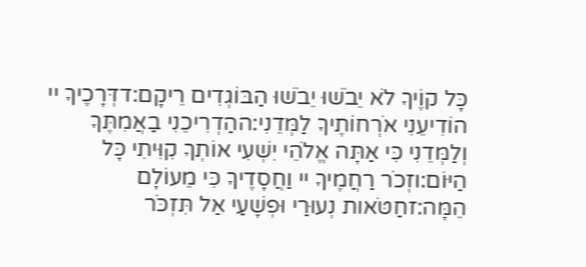כָּל קוֶֹיךָ לֹא יֵבֹשׁוּ יֵבֹשׁוּ הַבּוֹגְדִים רֵיקָם:דדְּרָכֶיךָ יי הוֹדִיעֵנִי אֹרְחוֹתֶיךָ לַמְּדֵנִי:ההַדְרִיכֵנִי בַאֲמִתֶּךָ וְלַמְּדֵנִי כִּי אַתָּה אֱלֹהֵי יִשְׁעִי אוֹתְךָ קִוִּיתִי כָּל הַיּוֹם:וזְכֹר רַחֲמֶיךָ יי וַחֲסָדֶיךָ כִּי מֵעוֹלָם הֵמָּה:זחַטֹּאות נְעוּרַי וּפְשָׁעַי אַל תִּזְכֹּר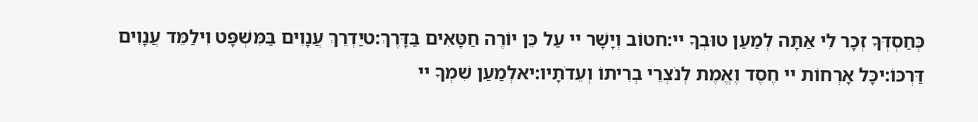כְּחַסְדְּךָ זְכָר לִי אַתָּה לְמַעַן טוּבְךָ יי:חטוֹב וְיָשָׁר יי עַל כֵּן יוֹרֶה חַטָּאִים בַּדָּרֶךְ:טיַדְרֵךְ עֲנָוִים בַּמִּשְׁפָּט וִילַמֵּד עֲנָוִים דַּרְכּוֹ:יכָּל אָרְחוֹת יי חֶסֶד וֶאֱמֶת לְנֹצְרֵי בְרִיתוֹ וְעֵדֹתָיו:יאלְמַעַן שִׁמְךָ יי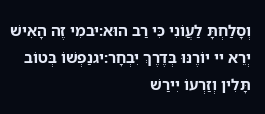וְסָלַחְתָּ לַעֲוֹנִי כִּי רַב הוּא:יבמִי זֶה הָאִישׁ יְרֵא יי יוֹרֶנּוּ בְּדֶרֶךְ יִבְחָר:יגנַפְשׁוֹ בְּטוֹב תָּלִין וְזַרְעוֹ יִירַשׁ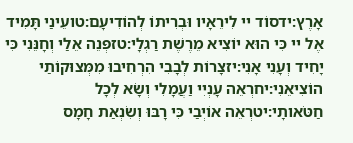אָרֶץ:ידסוֹד יי לִירֵאָיו וּבְרִיתוֹ לְהוֹדִיעָם:טועֵינַי תָּמִיד אֶל יי כִּי הוּא יוֹצִיא מֵרֶשֶׁת רַגְלָי:טזפְּנֵה אֵלַי וְחָנֵּנִי כִּי יָחִיד וְעָנִי אָנִי:יזצָרוֹת לְבָבִי הִרְחִיבוּ מִמְּצוּקוֹתַי הוֹצִיאֵנִי:יחרְאֵה עָנְיִי וַעֲמָלִי וְשָׂא לְכָל חַטֹּאותָי:יטרְאֵה אוֹיְבַי כִּי רָבּוּ וְשִׂנְאַת חָמָס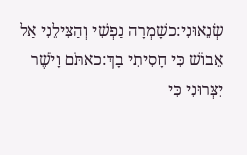שְׂנֵאוּנִי:כשָׁמְרָה נַפְשִׁי וְהַצִּילֵנִי אַל אֵבוֹשׁ כִּי חָסִיתִי בָךְ:כאתֹּם וָיֹשֶׁר יִצְּרוּנִי כִּי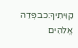קִוִּיתִיךָ:כבפְּדֵה אֱלֹהִים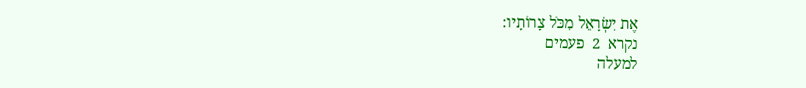אֶת יִשְׂרָאֵל מִכֹּל צָרוֹתָיו:
נקרא  2  פעמים
למעלה